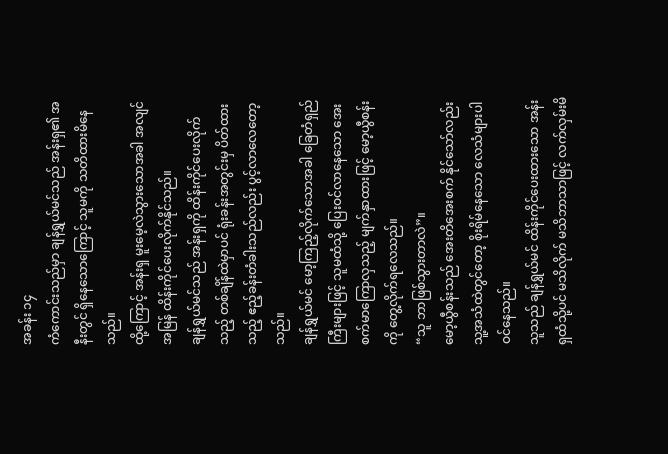အခန်း ၁၄
ကံကောင်းသည်မှာ ချန်ရွှယ်မင်သည် အန်းရှ၏ အနီးတွင် ရှိနေသောကြောင့် သူမကို သတိထားမိနေသည်။
ထို့ကြောင့် အန်းရှ မူးမေ့လဲသွားသောအခါ အလျင်အမြန် ထိန်းကိုင်ပေးလိုက်နိုင်သည်။
ချန်ရွှယ်မင်သည် အန်းရှကို ထိန်းကိုင်ပေးလိုက်သည့် တစ်ချိန်ထဲမှာပင် ရုံးခန်းအတွင်းမှ ပိတ်ထားသည့် ဧည့်ခန်းတံခါးသည်လည်း ပွင့်လာလေတော့သည်။
ချန်ရွှယ်မင် မော့ကြည့်လိုက်သောအခါ ခြေတံရှည်ကြီးများဖြင့် သူမထံသို့ ပြေးဝင်လာနေသော အေးစက်မာကြောလှသည့် မျက်နှာထားဖြင့် မော့ယွီစန်းကို တွေ့လိုက်ရလေသည်။
“သူ ဘာဖြစ်သွားတာလဲ”။
မော့ယွီစန်းသည် အေးတိအေးစက် နိုင်သော်လည်း သူ့အသံထဲတွင်တော့ စိုးရိမ်နေသော လေသံများပါဝင်နေသည်။
သူသည် ချန်ရွှယ်မင် ထိန်းကိုင်ပေးထားသော အန်းရှထံသို့ပင် မသိလိုက် မသိဘာသာဖြင့် လက်လှမ်းမိ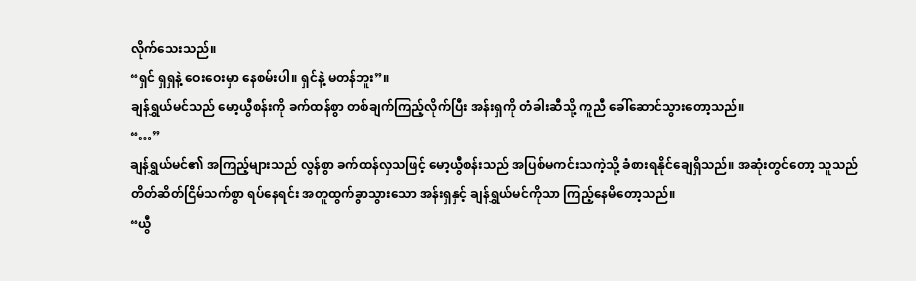လိုက်သေးသည်။
“ရှင် ရှရှနဲ့ ဝေးဝေးမှာ နေစမ်းပါ။ ရှင်နဲ့ မတန်ဘူး”။
ချန်ရွှယ်မင်သည် မော့ယွီစန်းကို ခက်ထန်စွာ တစ်ချက်ကြည့်လိုက်ပြီး အန်းရှကို တံခါးဆီသို့ ကူညီ ခေါ်ဆောင်သွားတော့သည်။
“…”
ချန်ရွှယ်မင်၏ အကြည့်များသည် လွန်စွာ ခက်ထန်လှသဖြင့် မော့ယွီစန်းသည် အပြစ်မကင်းသကဲ့သို့ ခံစားရနိုင်ချေရှိသည်။ အဆုံးတွင်တော့ သူသည် တိတ်ဆိတ်ငြိမ်သက်စွာ ရပ်နေရင်း အတူထွက်ခွာသွားသော အန်းရှနှင့် ချန်ရွှယ်မင်ကိုသာ ကြည့်နေမိတော့သည်။
“ယွီ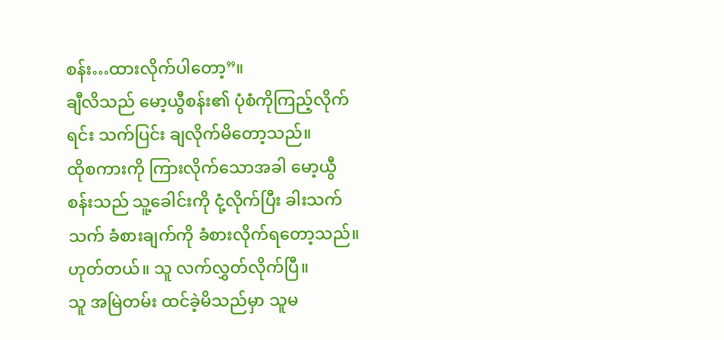စန်း…ထားလိုက်ပါတော့”။
ချီလိသည် မော့ယွီစန်း၏ ပုံစံကိုကြည့်လိုက်ရင်း သက်ပြင်း ချလိုက်မိတော့သည်။
ထိုစကားကို ကြားလိုက်သောအခါ မော့ယွီစန်းသည် သူ့ခေါင်းကို ငုံ့လိုက်ပြီး ခါးသက်သက် ခံစားချက်ကို ခံစားလိုက်ရတော့သည်။
ဟုတ်တယ်။ သူ လက်လွှတ်လိုက်ပြီ။
သူ အမြဲတမ်း ထင်ခဲ့မိသည်မှာ သူမ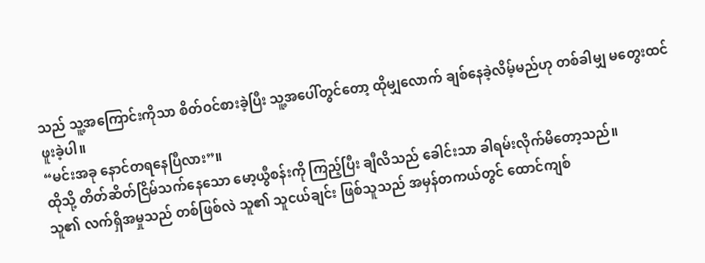သည် သူ့အကြောင်းကိုသာ စိတ်ဝင်စားခဲ့ပြီး သူ့အပေါ်တွင်တော့ ထိုမျှလောက် ချစ်နေခဲ့လိမ့်မည်ဟု တစ်ခါမျှ မတွေးထင်ဖူးခဲ့ပါ။
“မင်းအခု နောင်တရနေပြီလား”။
ထိုသို့ တိတ်ဆိတ်ငြိမ်သက်နေသော မော့ယွီစန်းကို ကြည့်ပြီး ချီလိသည် ခေါင်းသာ ခါရမ်းလိုက်မိတော့သည်။
သူ၏ လက်ရှိအမှုသည် တစ်ဖြစ်လဲ သူ၏ သူငယ်ချင်း ဖြစ်သူသည် အမှန်တကယ်တွင် ထောင်ကျစ်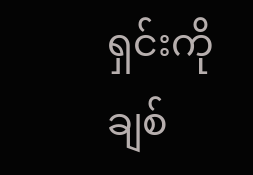ရှင်းကို ချစ်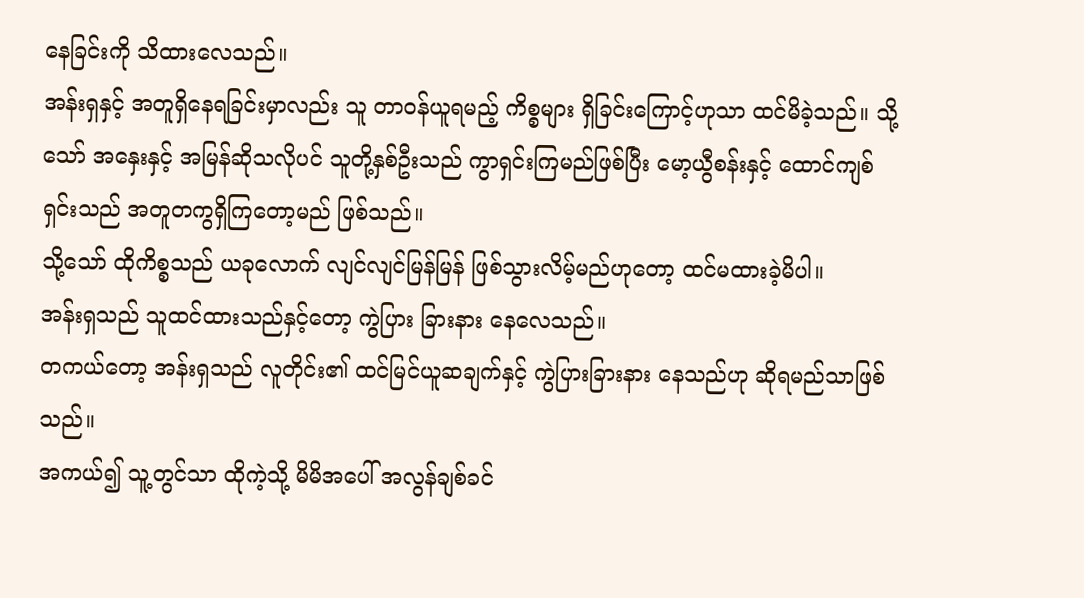နေခြင်းကို သိထားလေသည်။
အန်းရှနှင့် အတူရှိနေရခြင်းမှာလည်း သူ တာဝန်ယူရမည့် ကိစ္စများ ရှိခြင်းကြောင့်ဟုသာ ထင်မိခဲ့သည်။ သို့သော် အနှေးနှင့် အမြန်ဆိုသလိုပင် သူတို့နှစ်ဦးသည် ကွာရှင်းကြမည်ဖြစ်ပြီး မော့ယွီစန်းနှင့် ထောင်ကျစ်ရှင်းသည် အတူတကွရှိကြတော့မည် ဖြစ်သည်။
သို့သော် ထိုကိစ္စသည် ယခုလောက် လျင်လျင်မြန်မြန် ဖြစ်သွားလိမ့်မည်ဟုတော့ ထင်မထားခဲ့မိပါ။
အန်းရှသည် သူထင်ထားသည်နှင့်တော့ ကွဲပြား ခြားနား နေလေသည်။
တကယ်တော့ အန်းရှသည် လူတိုင်း၏ ထင်မြင်ယူဆချက်နှင့် ကွဲပြားခြားနား နေသည်ဟု ဆိုရမည်သာဖြစ်သည်။
အကယ်၍ သူ့တွင်သာ ထိုကဲ့သို့ မိမိအပေါ် အလွန်ချစ်ခင်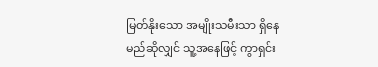မြတ်နိုးသော အမျိုးသမီးသာ ရှိနေမည်ဆိုလျှင် သူ့အနေဖြင့် ကွာရှင်း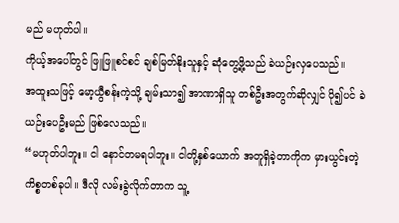မည် မဟုတ်ပါ။
ကိုယ့်အပေါ်တွင် ဖြူဖြူစင်စင် ချစ်မြတ်နိုးသူနှင့် ဆုံတွေ့ဖို့သည် ခဲယဉ်းလှပေသည်။
အထူးသဖြင့် မော့ယွီစန်းကဲ့သို့ ချမ်းသာ၍ အာဏာရှိသူ တစ်ဦးအတွက်ဆိုလျှင် ပို၍ပင် ခဲယဉ်းပေဦးမည် ဖြစ်လေသည်။
“မဟုတ်ပါဘူး။ ငါ နောင်တမရပါဘူး။ ငါတို့နှစ်ယောက် အတူရှိခဲ့တာကိုက မှားယွင်းတဲ့ ကိစ္စတစ်ခုပါ။ ဒီလို လမ်းခွဲလိုက်တာက သူ့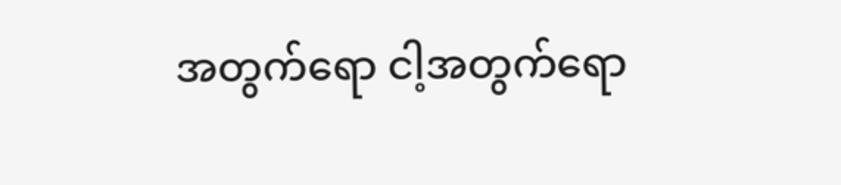အတွက်ရော ငါ့အတွက်ရော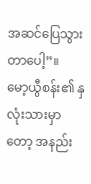အဆင်ပြေသွားတာပေါ့”။
မော့ယွီစန်း၏ နှလုံးသားမှာတော့ အနည်း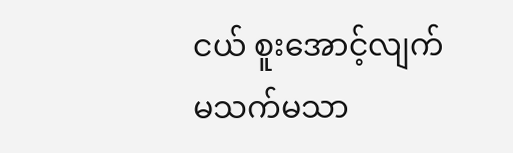ငယ် စူးအောင့်လျက် မသက်မသာ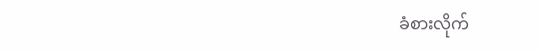ခံစားလိုက်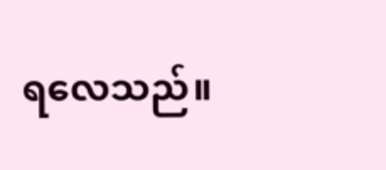ရလေသည်။